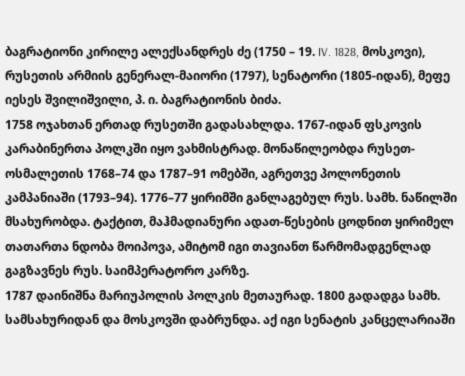ბაგრატიონი კირილე ალექსანდრეს ძე (1750 – 19. IV. 1828, მოსკოვი), რუსეთის არმიის გენერალ-მაიორი (1797), სენატორი (1805-იდან), მეფე იესეს შვილიშვილი, პ. ი. ბაგრატიონის ბიძა.
1758 ოჯახთან ერთად რუსეთში გადასახლდა. 1767-იდან ფსკოვის კარაბინერთა პოლკში იყო ვახმისტრად. მონაწილეობდა რუსეთ-ოსმალეთის 1768–74 და 1787–91 ომებში, აგრეთვე პოლონეთის კამპანიაში (1793–94). 1776–77 ყირიმში განლაგებულ რუს. სამხ. ნაწილში მსახურობდა. ტაქტით, მაჰმადიანური ადათ-წესების ცოდნით ყირიმელ თათართა ნდობა მოიპოვა, ამიტომ იგი თავიანთ წარმომადგენლად გაგზავნეს რუს. საიმპერატორო კარზე.
1787 დაინიშნა მარიუპოლის პოლკის მეთაურად. 1800 გადადგა სამხ. სამსახურიდან და მოსკოვში დაბრუნდა. აქ იგი სენატის კანცელარიაში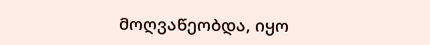მოღვაწეობდა, იყო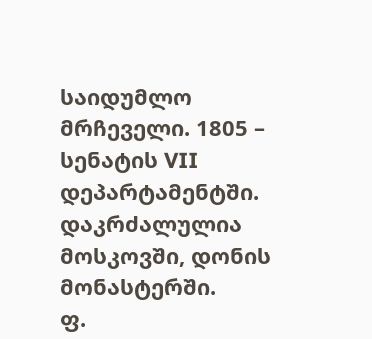საიდუმლო მრჩეველი. 1805 – სენატის VII დეპარტამენტში.
დაკრძალულია მოსკოვში, დონის მონასტერში.
ფ.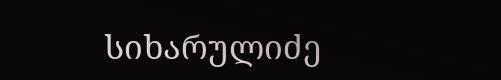სიხარულიძე